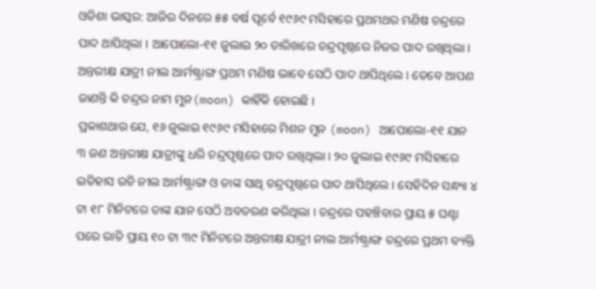ଓଡିଶା ଭାସ୍କର: ଆଜିର ଦିନରେ ୫୫ ବର୍ଷ ପୂର୍ବେ ୧୯୬୯ ମସିହାରେ ପ୍ରଥମଥର ମଣିଷ ଚନ୍ଦ୍ରରେ ପାଦ ଥାପିଥିଲା । ଆପୋଲୋ-୧୧ ଜୁଲାଇ ୨୦ ତାରିଖରେ ଚନ୍ଦ୍ରପୃଷ୍ଠରେ ନିଜର ପାଦ ରଖିଥିଲା । ଅନ୍ତରୀକ୍ଷ ଯାତ୍ରୀ ନୀଲ ଆର୍ମଷ୍ଟ୍ରାଙ୍ଗ ପ୍ରଥମ ମଣିଷ ଭାବେ ସେଠି ପାଦ ଥାପିଥିଲେ । ତେବେ ଆପଣ ଜାଣନ୍ତି କି ଚନ୍ଦ୍ରର ନାମ ମୁନ(moon) କାହିଁକି ହୋଇଛି ।
ପ୍ରକାଶଥାଉ ଯେ, ୧୬ ଜୁଲାଇ ୧୯୬୯ ମସିହାରେ ମିଶନ ମୁନ (moon) ଆପୋଲୋ-୧୧ ଯାନ ୩ ଜଣ ଅନ୍ତରୀକ୍ଷ ଯାତ୍ରୀଙ୍କୁ ଧରି ଚନ୍ଦ୍ରପୃଷ୍ଠରେ ପାଦ ରଖିଥିଲା । ୨୦ ଜୁଲାଇ ୧୯୬୯ ମସିହାରେ ଇତିହାସ ରଚି ନୀଲ ଆର୍ମଷ୍ଟ୍ରାଙ୍ଗ ଓ ତାଙ୍କ ସାଥି ଚନ୍ଦ୍ରପୃଷ୍ଠରେ ପାଦ ଥାପିଥିଲେ । ସେହିଦିନ ସନ୍ଧ୍ୟା ୪ ଟା ୧୮ ମିନିଟରେ ତାଙ୍କ ଯାନ ସେଠି ଅବତରଣ କରିଥିଲା । ଚନ୍ଦ୍ରରେ ପହଞ୍ଚିବାର ପ୍ରାୟ ୫ ଘଣ୍ଟା ପରେ ରାତି ପ୍ରାୟ ୧୦ ଟା ୩୯ ମିନିଟରେ ଅନ୍ତରୀକ୍ଷ ଯାତ୍ରୀ ନୀଲ ଆର୍ମଷ୍ଟ୍ରାଙ୍ଗ ଚନ୍ଦ୍ରରେ ପ୍ରଥମ ବ୍ୟକ୍ତି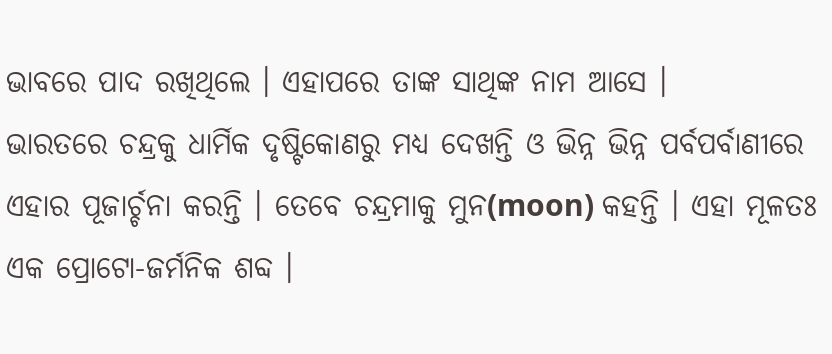ଭାବରେ ପାଦ ରଖିଥିଲେ । ଏହାପରେ ତାଙ୍କ ସାଥିଙ୍କ ନାମ ଆସେ ।
ଭାରତରେ ଚନ୍ଦ୍ରକୁ ଧାର୍ମିକ ଦୃଷ୍ଟିକୋଣରୁ ମଧ୍ୟ ଦେଖନ୍ତି ଓ ଭିନ୍ନ ଭିନ୍ନ ପର୍ବପର୍ବାଣୀରେ ଏହାର ପୂଜାର୍ଚ୍ଚନା କରନ୍ତି । ତେବେ ଚନ୍ଦ୍ରମାକୁ ମୁନ(moon) କହନ୍ତି । ଏହା ମୂଳତଃ ଏକ ପ୍ରୋଟୋ-ଜର୍ମନିକ ଶବ୍ଦ ।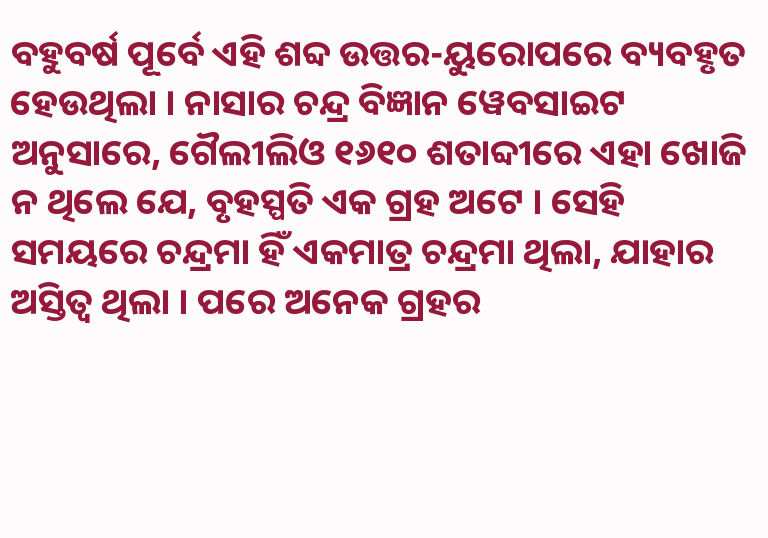ବହୁବର୍ଷ ପୂର୍ବେ ଏହି ଶବ୍ଦ ଉତ୍ତର-ୟୁରୋପରେ ବ୍ୟବହୃତ ହେଉଥିଲା । ନାସାର ଚନ୍ଦ୍ର ବିଜ୍ଞାନ ୱେବସାଇଟ ଅନୁସାରେ, ଗୈଲୀଲିଓ ୧୬୧୦ ଶତାବ୍ଦୀରେ ଏହା ଖୋଜି ନ ଥିଲେ ଯେ, ବୃହସ୍ପତି ଏକ ଗ୍ରହ ଅଟେ । ସେହି ସମୟରେ ଚନ୍ଦ୍ରମା ହିଁ ଏକମାତ୍ର ଚନ୍ଦ୍ରମା ଥିଲା, ଯାହାର ଅସ୍ତିତ୍ୱ ଥିଲା । ପରେ ଅନେକ ଗ୍ରହର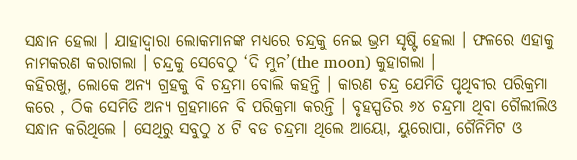ସନ୍ଧାନ ହେଲା । ଯାହାଦ୍ୱାରା ଲୋକମାନଙ୍କ ମଧ୍ୟରେ ଚନ୍ଦ୍ରକୁ ନେଇ ଭ୍ରମ ସୃଷ୍ଟି ହେଲା । ଫଳରେ ଏହାକୁ ନାମକରଣ କରାଗଲା । ଚନ୍ଦ୍ରକୁ ସେବେଠୁ ‘ଦି ମୁନ’(the moon) କୁହାଗଲା ।
କହିରଖୁ, ଲୋକେ ଅନ୍ୟ ଗ୍ରହକୁ ବି ଚନ୍ଦ୍ରମା ବୋଲି କହନ୍ତି । କାରଣ ଚନ୍ଦ୍ର ଯେମିତି ପୃଥିବୀର ପରିକ୍ରମା କରେ , ଠିକ ସେମିତି ଅନ୍ୟ ଗ୍ରହମାନେ ବି ପରିକ୍ରମା କରନ୍ତି । ବୃହସ୍ପତିର ୬୪ ଚନ୍ଦ୍ରମା ଥିବା ଗୈଲୀଲିଓ ସନ୍ଧାନ କରିଥିଲେ । ସେଥିରୁ ସବୁଠୁ ୪ ଟି ବଡ ଚନ୍ଦ୍ରମା ଥିଲେ ଆୟୋ, ୟୁରୋପା, ଗୈନିମିଟ ଓ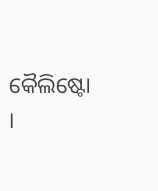କୈଲିଷ୍ଟୋ ।